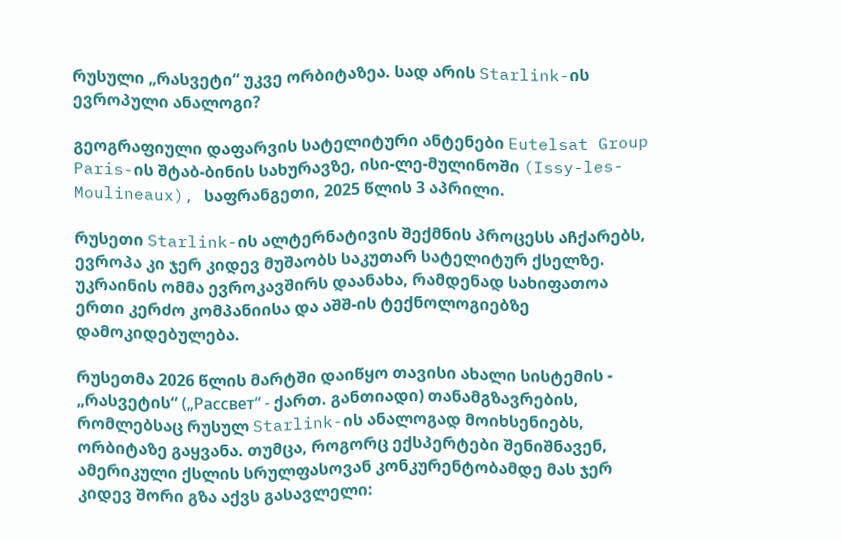რუსული „რასვეტი“ უკვე ორბიტაზეა. სად არის Starlink-ის ევროპული ანალოგი?

გეოგრაფიული დაფარვის სატელიტური ანტენები Eutelsat Group Paris-ის შტაბ-ბინის სახურავზე, ისი-ლე-მულინოში (Issy-les-Moulineaux), საფრანგეთი, 2025 წლის 3 აპრილი.

რუსეთი Starlink-ის ალტერნატივის შექმნის პროცესს აჩქარებს, ევროპა კი ჯერ კიდევ მუშაობს საკუთარ სატელიტურ ქსელზე. უკრაინის ომმა ევროკავშირს დაანახა, რამდენად სახიფათოა ერთი კერძო კომპანიისა და აშშ-ის ტექნოლოგიებზე დამოკიდებულება.

რუსეთმა 2026 წლის მარტში დაიწყო თავისი ახალი სისტემის - „რასვეტის“ („Рассвет“ - ქართ. განთიადი) თანამგზავრების, რომლებსაც რუსულ Starlink-ის ანალოგად მოიხსენიებს, ორბიტაზე გაყვანა. თუმცა, როგორც ექსპერტები შენიშნავენ, ამერიკული ქსლის სრულფასოვან კონკურენტობამდე მას ჯერ კიდევ შორი გზა აქვს გასავლელი: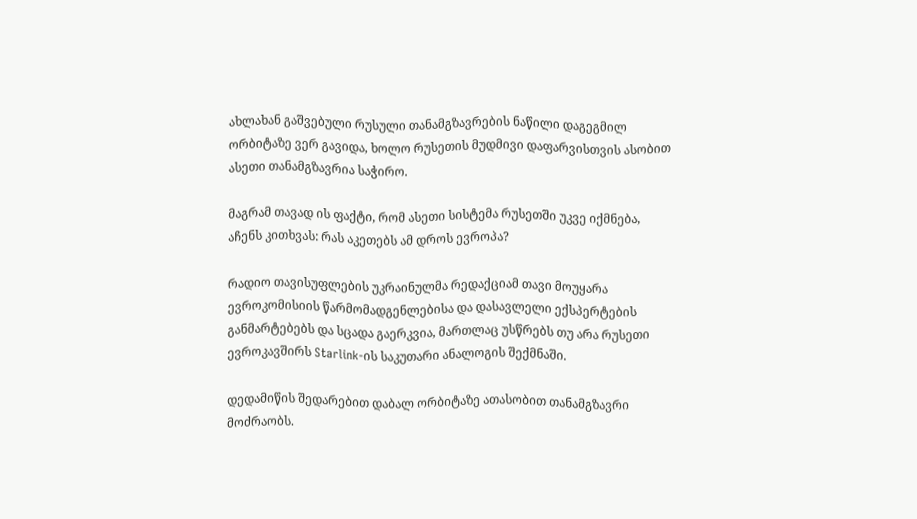ახლახან გაშვებული რუსული თანამგზავრების ნაწილი დაგეგმილ ორბიტაზე ვერ გავიდა, ხოლო რუსეთის მუდმივი დაფარვისთვის ასობით ასეთი თანამგზავრია საჭირო.

მაგრამ თავად ის ფაქტი, რომ ასეთი სისტემა რუსეთში უკვე იქმნება, აჩენს კითხვას: რას აკეთებს ამ დროს ევროპა?

რადიო თავისუფლების უკრაინულმა რედაქციამ თავი მოუყარა ევროკომისიის წარმომადგენლებისა და დასავლელი ექსპერტების განმარტებებს და სცადა გაერკვია, მართლაც უსწრებს თუ არა რუსეთი ევროკავშირს Starlink-ის საკუთარი ანალოგის შექმნაში.

დედამიწის შედარებით დაბალ ორბიტაზე ათასობით თანამგზავრი მოძრაობს.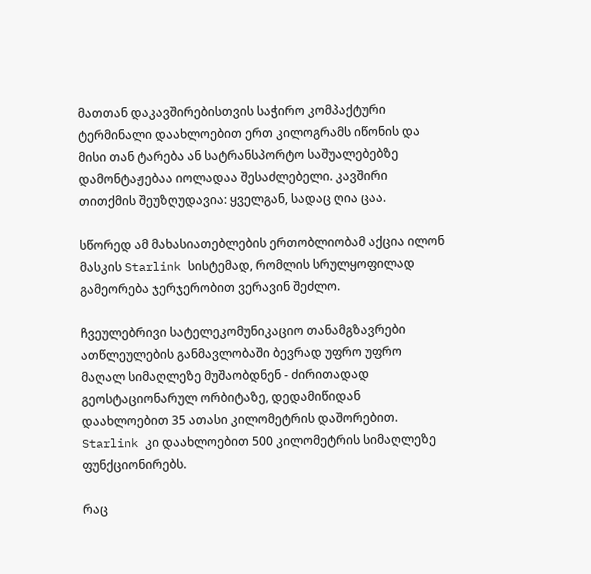მათთან დაკავშირებისთვის საჭირო კომპაქტური ტერმინალი დაახლოებით ერთ კილოგრამს იწონის და მისი თან ტარება ან სატრანსპორტო საშუალებებზე დამონტაჟებაა იოლადაა შესაძლებელი. კავშირი თითქმის შეუზღუდავია: ყველგან, სადაც ღია ცაა.

სწორედ ამ მახასიათებლების ერთობლიობამ აქცია ილონ მასკის Starlink სისტემად, რომლის სრულყოფილად გამეორება ჯერჯერობით ვერავინ შეძლო.

ჩვეულებრივი სატელეკომუნიკაციო თანამგზავრები ათწლეულების განმავლობაში ბევრად უფრო უფრო მაღალ სიმაღლეზე მუშაობდნენ - ძირითადად გეოსტაციონარულ ორბიტაზე, დედამიწიდან დაახლოებით 35 ათასი კილომეტრის დაშორებით. Starlink კი დაახლოებით 500 კილომეტრის სიმაღლეზე ფუნქციონირებს.

რაც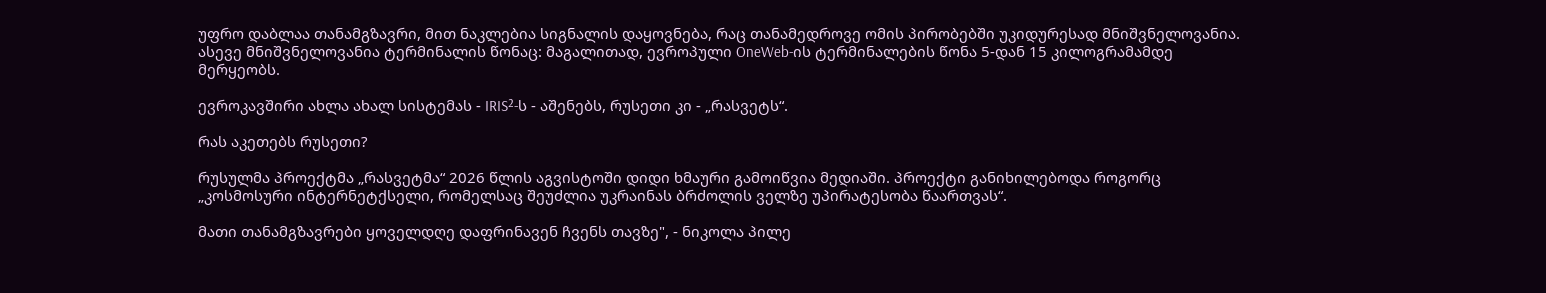უფრო დაბლაა თანამგზავრი, მით ნაკლებია სიგნალის დაყოვნება, რაც თანამედროვე ომის პირობებში უკიდურესად მნიშვნელოვანია. ასევე მნიშვნელოვანია ტერმინალის წონაც: მაგალითად, ევროპული OneWeb-ის ტერმინალების წონა 5-დან 15 კილოგრამამდე მერყეობს.

ევროკავშირი ახლა ახალ სისტემას - IRIS²-ს - აშენებს, რუსეთი კი - „რასვეტს“.

რას აკეთებს რუსეთი?

რუსულმა პროექტმა „რასვეტმა“ 2026 წლის აგვისტოში დიდი ხმაური გამოიწვია მედიაში. პროექტი განიხილებოდა როგორც „კოსმოსური ინტერნეტქსელი, რომელსაც შეუძლია უკრაინას ბრძოლის ველზე უპირატესობა წაართვას“.

მათი თანამგზავრები ყოველდღე დაფრინავენ ჩვენს თავზე", - ნიკოლა პილე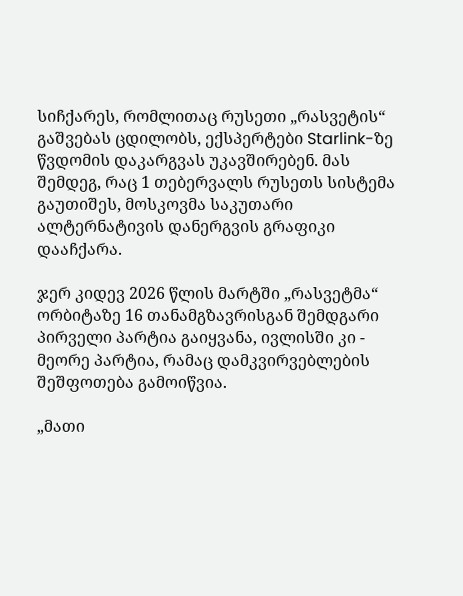სიჩქარეს, რომლითაც რუსეთი „რასვეტის“ გაშვებას ცდილობს, ექსპერტები Starlink-ზე წვდომის დაკარგვას უკავშირებენ. მას შემდეგ, რაც 1 თებერვალს რუსეთს სისტემა გაუთიშეს, მოსკოვმა საკუთარი ალტერნატივის დანერგვის გრაფიკი დააჩქარა.

ჯერ კიდევ 2026 წლის მარტში „რასვეტმა“ ორბიტაზე 16 თანამგზავრისგან შემდგარი პირველი პარტია გაიყვანა, ივლისში კი - მეორე პარტია, რამაც დამკვირვებლების შეშფოთება გამოიწვია.

„მათი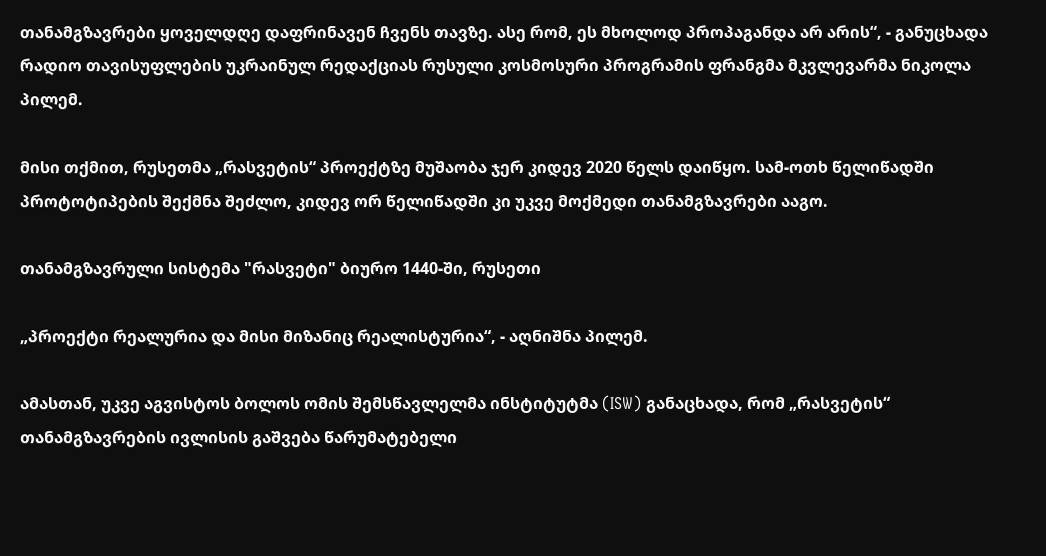თანამგზავრები ყოველდღე დაფრინავენ ჩვენს თავზე. ასე რომ, ეს მხოლოდ პროპაგანდა არ არის“, - განუცხადა რადიო თავისუფლების უკრაინულ რედაქციას რუსული კოსმოსური პროგრამის ფრანგმა მკვლევარმა ნიკოლა პილემ.

მისი თქმით, რუსეთმა „რასვეტის“ პროექტზე მუშაობა ჯერ კიდევ 2020 წელს დაიწყო. სამ-ოთხ წელიწადში პროტოტიპების შექმნა შეძლო, კიდევ ორ წელიწადში კი უკვე მოქმედი თანამგზავრები ააგო.

თანამგზავრული სისტემა "რასვეტი" ბიურო 1440-ში, რუსეთი

„პროექტი რეალურია და მისი მიზანიც რეალისტურია“, - აღნიშნა პილემ.

ამასთან, უკვე აგვისტოს ბოლოს ომის შემსწავლელმა ინსტიტუტმა (ISW) განაცხადა, რომ „რასვეტის“ თანამგზავრების ივლისის გაშვება წარუმატებელი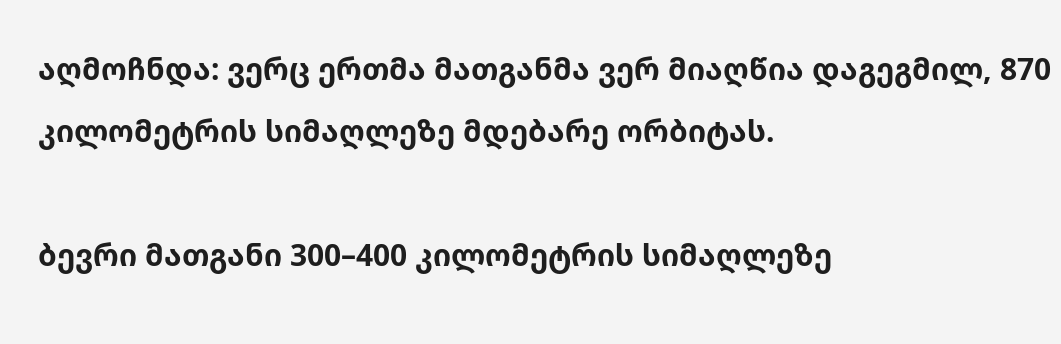აღმოჩნდა: ვერც ერთმა მათგანმა ვერ მიაღწია დაგეგმილ, 870 კილომეტრის სიმაღლეზე მდებარე ორბიტას.

ბევრი მათგანი 300–400 კილომეტრის სიმაღლეზე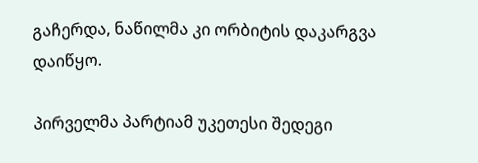გაჩერდა, ნაწილმა კი ორბიტის დაკარგვა დაიწყო.

პირველმა პარტიამ უკეთესი შედეგი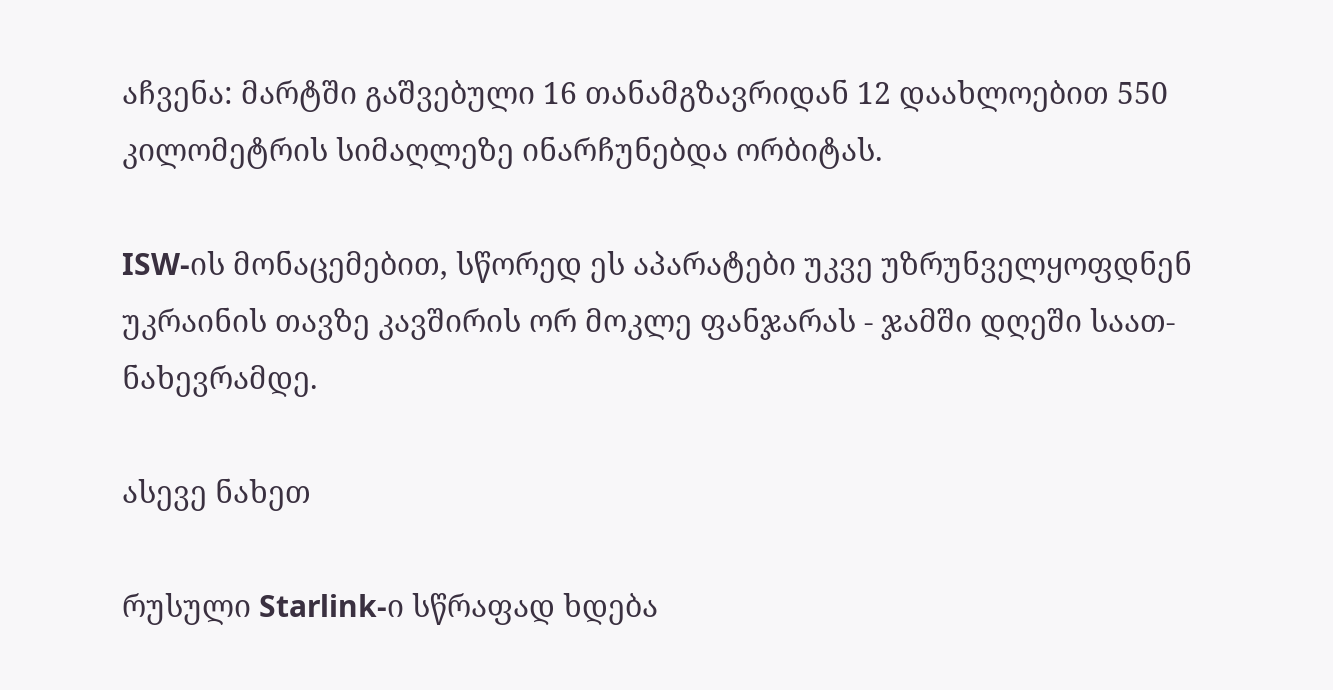აჩვენა: მარტში გაშვებული 16 თანამგზავრიდან 12 დაახლოებით 550 კილომეტრის სიმაღლეზე ინარჩუნებდა ორბიტას.

ISW-ის მონაცემებით, სწორედ ეს აპარატები უკვე უზრუნველყოფდნენ უკრაინის თავზე კავშირის ორ მოკლე ფანჯარას - ჯამში დღეში საათ-ნახევრამდე.

ასევე ნახეთ

რუსული Starlink-ი სწრაფად ხდება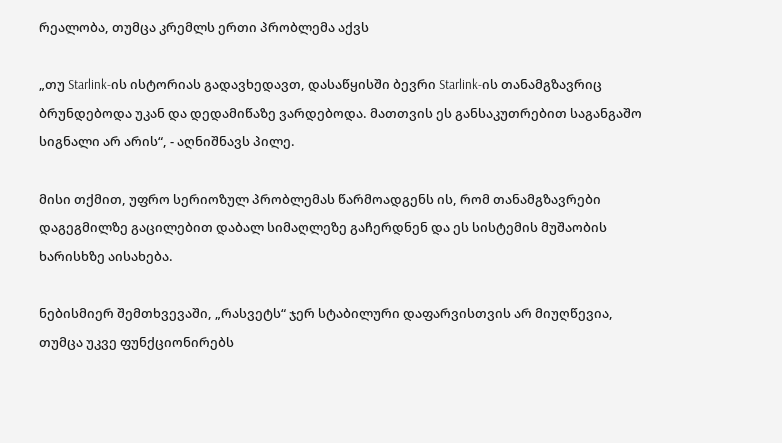რეალობა, თუმცა კრემლს ერთი პრობლემა აქვს

„თუ Starlink-ის ისტორიას გადავხედავთ, დასაწყისში ბევრი Starlink-ის თანამგზავრიც ბრუნდებოდა უკან და დედამიწაზე ვარდებოდა. მათთვის ეს განსაკუთრებით საგანგაშო სიგნალი არ არის“, - აღნიშნავს პილე.

მისი თქმით, უფრო სერიოზულ პრობლემას წარმოადგენს ის, რომ თანამგზავრები დაგეგმილზე გაცილებით დაბალ სიმაღლეზე გაჩერდნენ და ეს სისტემის მუშაობის ხარისხზე აისახება.

ნებისმიერ შემთხვევაში, „რასვეტს“ ჯერ სტაბილური დაფარვისთვის არ მიუღწევია, თუმცა უკვე ფუნქციონირებს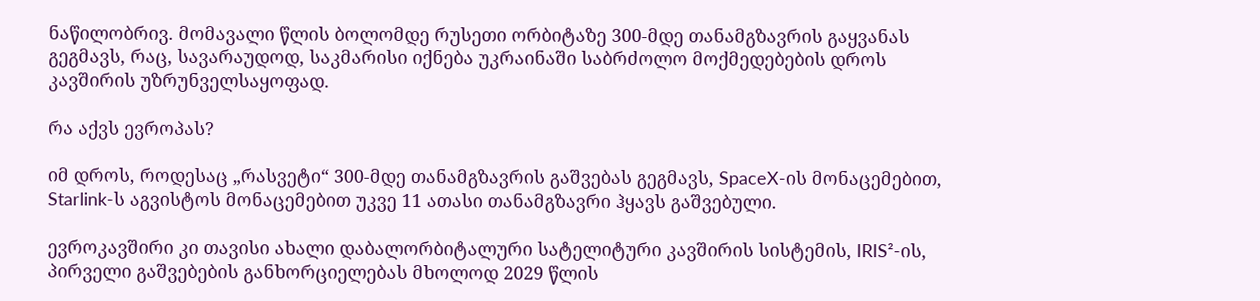ნაწილობრივ. მომავალი წლის ბოლომდე რუსეთი ორბიტაზე 300-მდე თანამგზავრის გაყვანას გეგმავს, რაც, სავარაუდოდ, საკმარისი იქნება უკრაინაში საბრძოლო მოქმედებების დროს კავშირის უზრუნველსაყოფად.

რა აქვს ევროპას?

იმ დროს, როდესაც „რასვეტი“ 300-მდე თანამგზავრის გაშვებას გეგმავს, SpaceX-ის მონაცემებით, Starlink-ს აგვისტოს მონაცემებით უკვე 11 ათასი თანამგზავრი ჰყავს გაშვებული.

ევროკავშირი კი თავისი ახალი დაბალორბიტალური სატელიტური კავშირის სისტემის, IRIS²-ის, პირველი გაშვებების განხორციელებას მხოლოდ 2029 წლის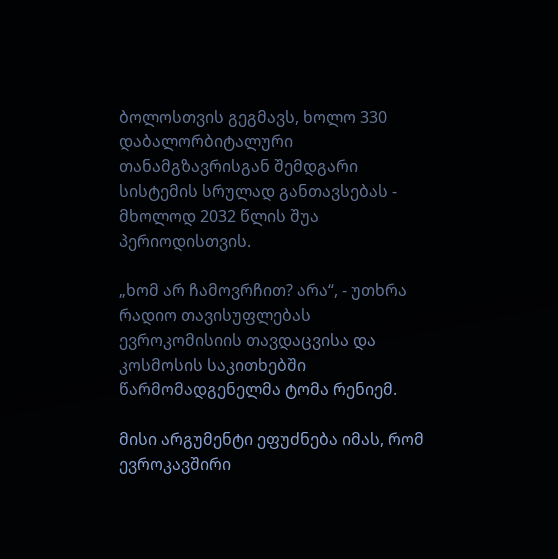ბოლოსთვის გეგმავს, ხოლო 330 დაბალორბიტალური თანამგზავრისგან შემდგარი სისტემის სრულად განთავსებას - მხოლოდ 2032 წლის შუა პერიოდისთვის.

„ხომ არ ჩამოვრჩით? არა“, - უთხრა რადიო თავისუფლებას ევროკომისიის თავდაცვისა და კოსმოსის საკითხებში წარმომადგენელმა ტომა რენიემ.

მისი არგუმენტი ეფუძნება იმას, რომ ევროკავშირი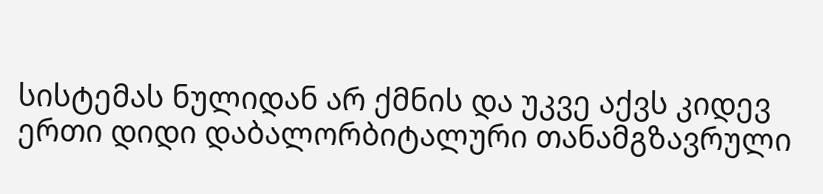სისტემას ნულიდან არ ქმნის და უკვე აქვს კიდევ ერთი დიდი დაბალორბიტალური თანამგზავრული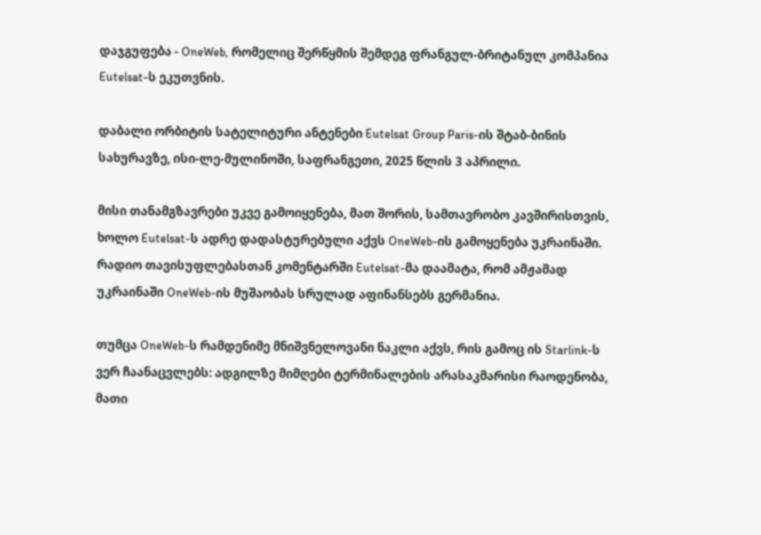დაჯგუფება - OneWeb, რომელიც შერწყმის შემდეგ ფრანგულ-ბრიტანულ კომპანია Eutelsat-ს ეკუთვნის.

დაბალი ორბიტის სატელიტური ანტენები Eutelsat Group Paris-ის შტაბ-ბინის სახურავზე, ისი-ლე-მულინოში, საფრანგეთი, 2025 წლის 3 აპრილი.

მისი თანამგზავრები უკვე გამოიყენება, მათ შორის, სამთავრობო კავშირისთვის, ხოლო Eutelsat-ს ადრე დადასტურებული აქვს OneWeb-ის გამოყენება უკრაინაში. რადიო თავისუფლებასთან კომენტარში Eutelsat-მა დაამატა, რომ ამჟამად უკრაინაში OneWeb-ის მუშაობას სრულად აფინანსებს გერმანია.

თუმცა OneWeb-ს რამდენიმე მნიშვნელოვანი ნაკლი აქვს, რის გამოც ის Starlink-ს ვერ ჩაანაცვლებს: ადგილზე მიმღები ტერმინალების არასაკმარისი რაოდენობა, მათი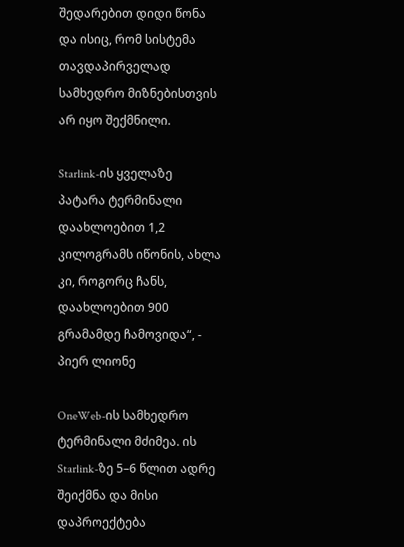შედარებით დიდი წონა და ისიც, რომ სისტემა თავდაპირველად სამხედრო მიზნებისთვის არ იყო შექმნილი.

Starlink-ის ყველაზე პატარა ტერმინალი დაახლოებით 1,2 კილოგრამს იწონის, ახლა კი, როგორც ჩანს, დაახლოებით 900 გრამამდე ჩამოვიდა“, - პიერ ლიონე

OneWeb-ის სამხედრო ტერმინალი მძიმეა. ის Starlink-ზე 5–6 წლით ადრე შეიქმნა და მისი დაპროექტება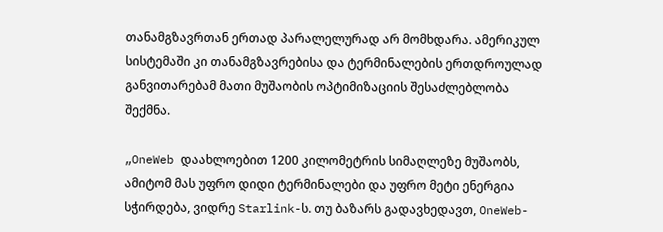თანამგზავრთან ერთად პარალელურად არ მომხდარა. ამერიკულ სისტემაში კი თანამგზავრებისა და ტერმინალების ერთდროულად განვითარებამ მათი მუშაობის ოპტიმიზაციის შესაძლებლობა შექმნა.

„OneWeb დაახლოებით 1200 კილომეტრის სიმაღლეზე მუშაობს, ამიტომ მას უფრო დიდი ტერმინალები და უფრო მეტი ენერგია სჭირდება, ვიდრე Starlink-ს. თუ ბაზარს გადავხედავთ, OneWeb-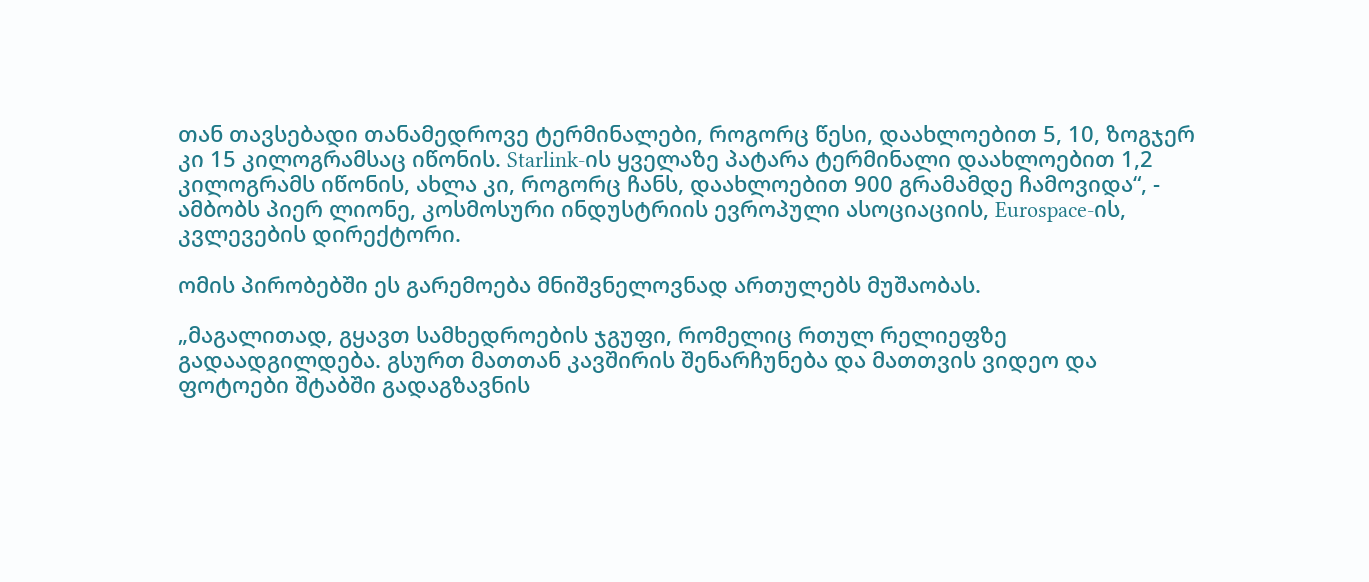თან თავსებადი თანამედროვე ტერმინალები, როგორც წესი, დაახლოებით 5, 10, ზოგჯერ კი 15 კილოგრამსაც იწონის. Starlink-ის ყველაზე პატარა ტერმინალი დაახლოებით 1,2 კილოგრამს იწონის, ახლა კი, როგორც ჩანს, დაახლოებით 900 გრამამდე ჩამოვიდა“, - ამბობს პიერ ლიონე, კოსმოსური ინდუსტრიის ევროპული ასოციაციის, Eurospace-ის, კვლევების დირექტორი.

ომის პირობებში ეს გარემოება მნიშვნელოვნად ართულებს მუშაობას.

„მაგალითად, გყავთ სამხედროების ჯგუფი, რომელიც რთულ რელიეფზე გადაადგილდება. გსურთ მათთან კავშირის შენარჩუნება და მათთვის ვიდეო და ფოტოები შტაბში გადაგზავნის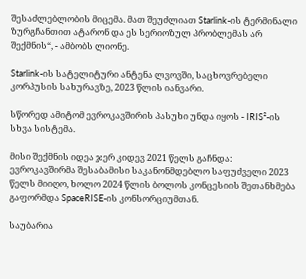შესაძლებლობის მიცემა. მათ შეუძლიათ Starlink-ის ტერმინალი ზურგჩანთით ატარონ და ეს სერიოზულ პრობლემას არ შექმნის“, - ამბობს ლიონე.

Starlink-ის სატელიტური ანტენა ლვოვში, საცხოვრებელი კორპუსის სახურავზე, 2023 წლის იანვარი.

სწორედ ამიტომ ევროკავშირის პასუხი უნდა იყოს - IRIS²-ის სხვა სისტემა.

მისი შექმნის იდეა ჯერ კიდევ 2021 წელს გაჩნდა: ევროკავშირმა შესაბამისი საკანონმდებლო საფუძველი 2023 წელს მიიღო, ხოლო 2024 წლის ბოლოს კონცესიის შეთანხმება გაფორმდა SpaceRISE-ის კონსორციუმთან.

საუბარია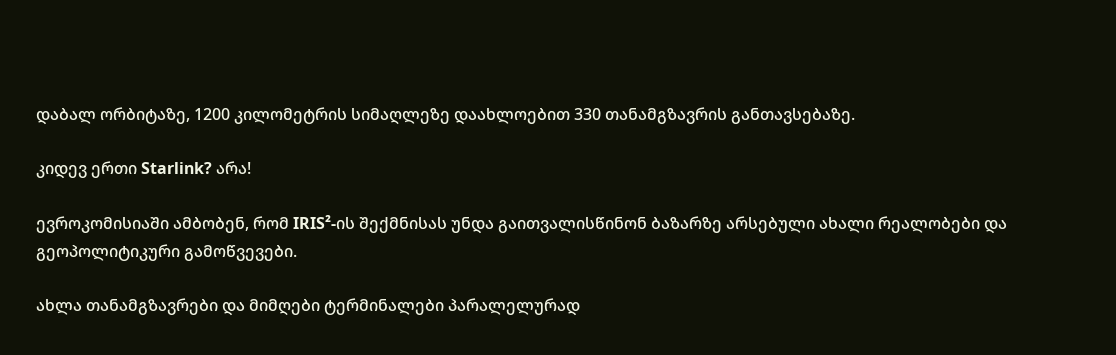დაბალ ორბიტაზე, 1200 კილომეტრის სიმაღლეზე დაახლოებით 330 თანამგზავრის განთავსებაზე.

კიდევ ერთი Starlink? არა!

ევროკომისიაში ამბობენ, რომ IRIS²-ის შექმნისას უნდა გაითვალისწინონ ბაზარზე არსებული ახალი რეალობები და გეოპოლიტიკური გამოწვევები.

ახლა თანამგზავრები და მიმღები ტერმინალები პარალელურად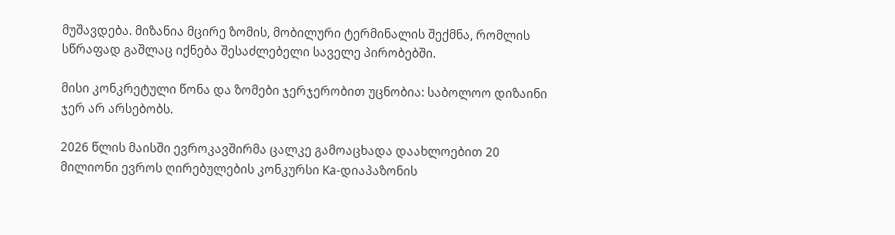მუშავდება. მიზანია მცირე ზომის, მობილური ტერმინალის შექმნა, რომლის სწრაფად გაშლაც იქნება შესაძლებელი საველე პირობებში.

მისი კონკრეტული წონა და ზომები ჯერჯერობით უცნობია: საბოლოო დიზაინი ჯერ არ არსებობს.

2026 წლის მაისში ევროკავშირმა ცალკე გამოაცხადა დაახლოებით 20 მილიონი ევროს ღირებულების კონკურსი Ka-დიაპაზონის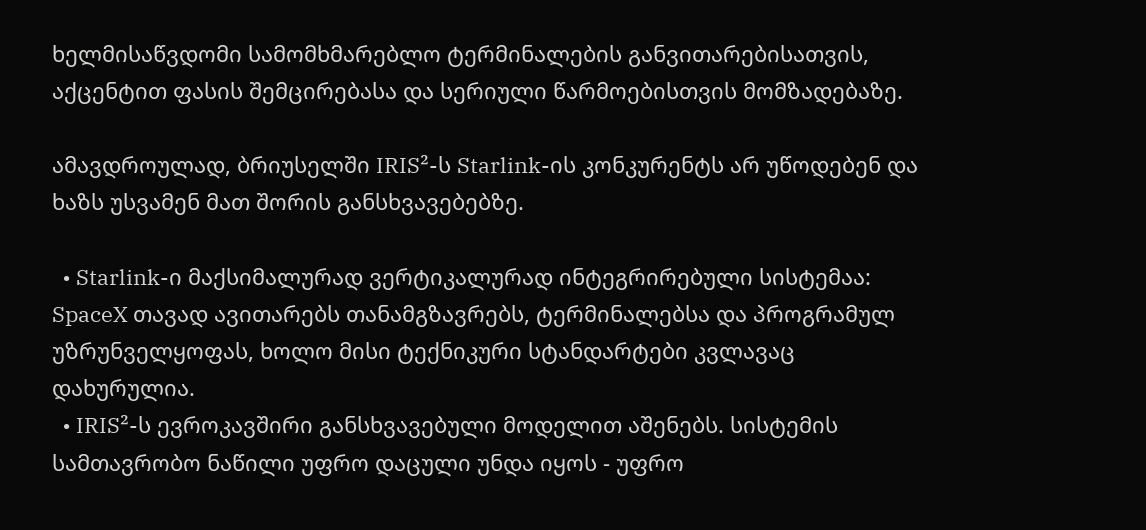ხელმისაწვდომი სამომხმარებლო ტერმინალების განვითარებისათვის, აქცენტით ფასის შემცირებასა და სერიული წარმოებისთვის მომზადებაზე.

ამავდროულად, ბრიუსელში IRIS²-ს Starlink-ის კონკურენტს არ უწოდებენ და ხაზს უსვამენ მათ შორის განსხვავებებზე.

  • Starlink-ი მაქსიმალურად ვერტიკალურად ინტეგრირებული სისტემაა: SpaceX თავად ავითარებს თანამგზავრებს, ტერმინალებსა და პროგრამულ უზრუნველყოფას, ხოლო მისი ტექნიკური სტანდარტები კვლავაც დახურულია.
  • IRIS²-ს ევროკავშირი განსხვავებული მოდელით აშენებს. სისტემის სამთავრობო ნაწილი უფრო დაცული უნდა იყოს - უფრო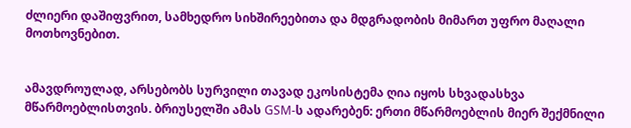ძლიერი დაშიფვრით, სამხედრო სიხშირეებითა და მდგრადობის მიმართ უფრო მაღალი მოთხოვნებით.


ამავდროულად, არსებობს სურვილი თავად ეკოსისტემა ღია იყოს სხვადასხვა მწარმოებლისთვის. ბრიუსელში ამას GSM-ს ადარებენ: ერთი მწარმოებლის მიერ შექმნილი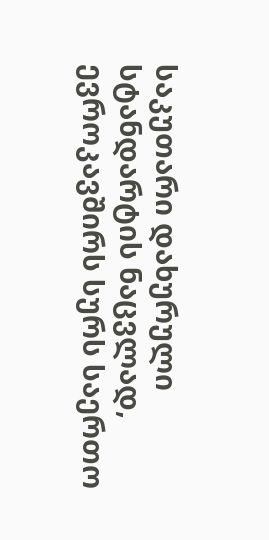საკუთარი დახურული სტანდარტის ნაცვლად, ევროკავშირს სურს საერთო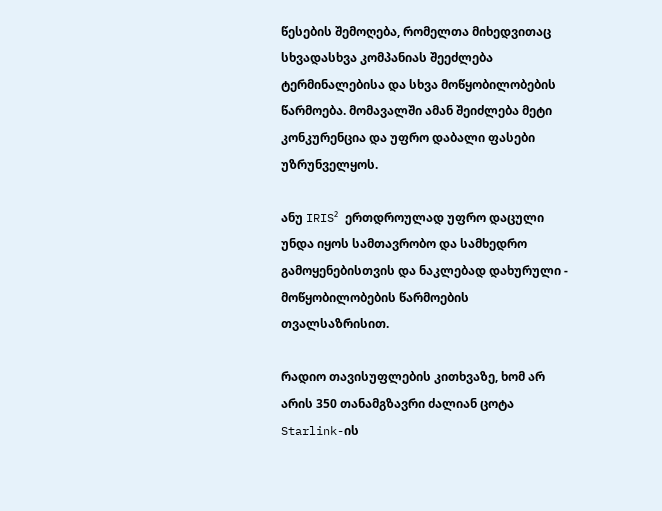წესების შემოღება, რომელთა მიხედვითაც სხვადასხვა კომპანიას შეეძლება ტერმინალებისა და სხვა მოწყობილობების წარმოება. მომავალში ამან შეიძლება მეტი კონკურენცია და უფრო დაბალი ფასები უზრუნველყოს.

ანუ IRIS² ერთდროულად უფრო დაცული უნდა იყოს სამთავრობო და სამხედრო გამოყენებისთვის და ნაკლებად დახურული - მოწყობილობების წარმოების თვალსაზრისით.

რადიო თავისუფლების კითხვაზე, ხომ არ არის 350 თანამგზავრი ძალიან ცოტა Starlink-ის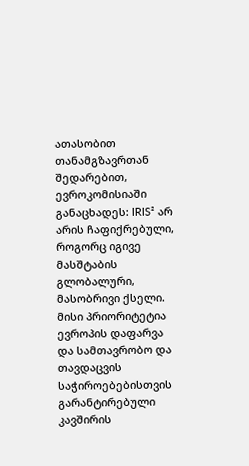ათასობით თანამგზავრთან შედარებით, ევროკომისიაში განაცხადეს: IRIS² არ არის ჩაფიქრებული, როგორც იგივე მასშტაბის გლობალური, მასობრივი ქსელი. მისი პრიორიტეტია ევროპის დაფარვა და სამთავრობო და თავდაცვის საჭიროებებისთვის გარანტირებული კავშირის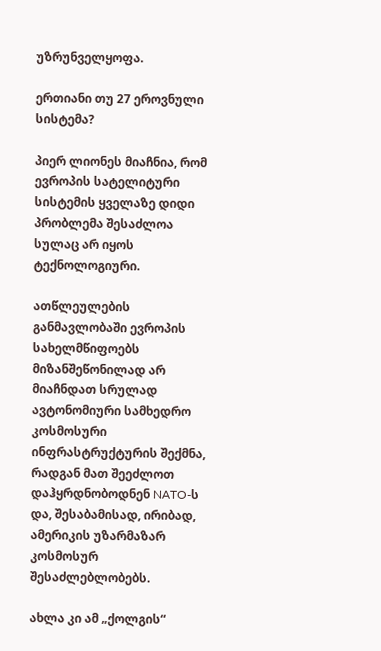უზრუნველყოფა.

ერთიანი თუ 27 ეროვნული სისტემა?

პიერ ლიონეს მიაჩნია, რომ ევროპის სატელიტური სისტემის ყველაზე დიდი პრობლემა შესაძლოა სულაც არ იყოს ტექნოლოგიური.

ათწლეულების განმავლობაში ევროპის სახელმწიფოებს მიზანშეწონილად არ მიაჩნდათ სრულად ავტონომიური სამხედრო კოსმოსური ინფრასტრუქტურის შექმნა, რადგან მათ შეეძლოთ დაჰყრდნობოდნენ NATO-ს და, შესაბამისად, ირიბად, ამერიკის უზარმაზარ კოსმოსურ შესაძლებლობებს.

ახლა კი ამ „ქოლგის“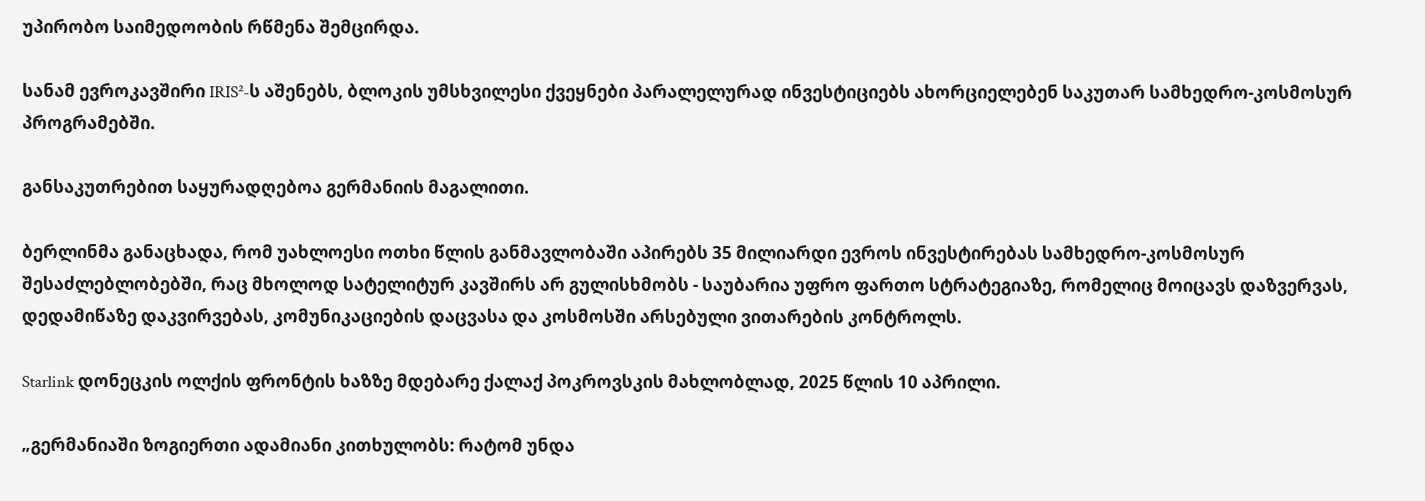უპირობო საიმედოობის რწმენა შემცირდა.

სანამ ევროკავშირი IRIS²-ს აშენებს, ბლოკის უმსხვილესი ქვეყნები პარალელურად ინვესტიციებს ახორციელებენ საკუთარ სამხედრო-კოსმოსურ პროგრამებში.

განსაკუთრებით საყურადღებოა გერმანიის მაგალითი.

ბერლინმა განაცხადა, რომ უახლოესი ოთხი წლის განმავლობაში აპირებს 35 მილიარდი ევროს ინვესტირებას სამხედრო-კოსმოსურ შესაძლებლობებში, რაც მხოლოდ სატელიტურ კავშირს არ გულისხმობს - საუბარია უფრო ფართო სტრატეგიაზე, რომელიც მოიცავს დაზვერვას, დედამიწაზე დაკვირვებას, კომუნიკაციების დაცვასა და კოსმოსში არსებული ვითარების კონტროლს.

Starlink დონეცკის ოლქის ფრონტის ხაზზე მდებარე ქალაქ პოკროვსკის მახლობლად, 2025 წლის 10 აპრილი.

„გერმანიაში ზოგიერთი ადამიანი კითხულობს: რატომ უნდა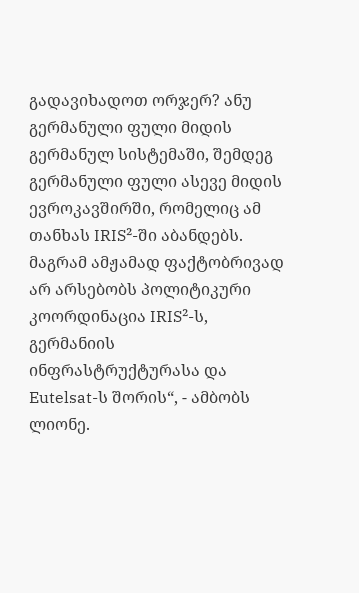გადავიხადოთ ორჯერ? ანუ გერმანული ფული მიდის გერმანულ სისტემაში, შემდეგ გერმანული ფული ასევე მიდის ევროკავშირში, რომელიც ამ თანხას IRIS²-ში აბანდებს. მაგრამ ამჟამად ფაქტობრივად არ არსებობს პოლიტიკური კოორდინაცია IRIS²-ს, გერმანიის ინფრასტრუქტურასა და Eutelsat-ს შორის“, - ამბობს ლიონე.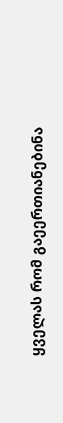ყველას რომ გაეერთიანებინა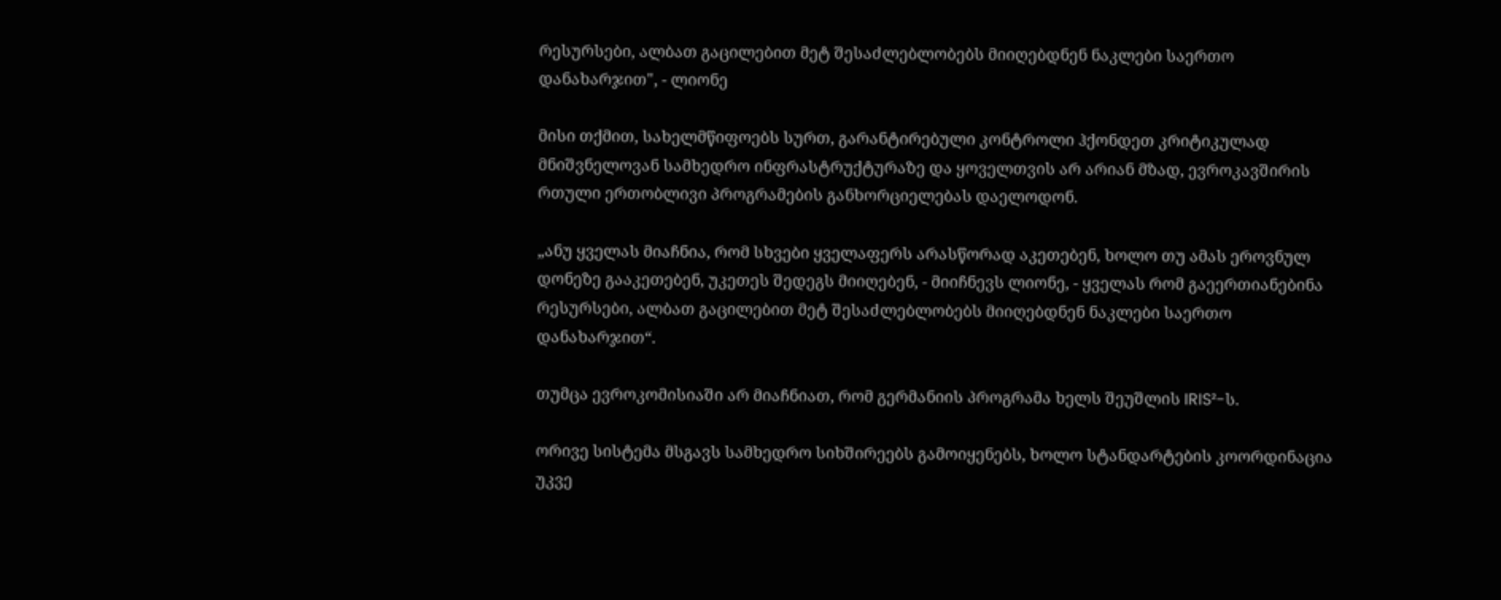რესურსები, ალბათ გაცილებით მეტ შესაძლებლობებს მიიღებდნენ ნაკლები საერთო დანახარჯით", - ლიონე

მისი თქმით, სახელმწიფოებს სურთ, გარანტირებული კონტროლი ჰქონდეთ კრიტიკულად მნიშვნელოვან სამხედრო ინფრასტრუქტურაზე და ყოველთვის არ არიან მზად, ევროკავშირის რთული ერთობლივი პროგრამების განხორციელებას დაელოდონ.

„ანუ ყველას მიაჩნია, რომ სხვები ყველაფერს არასწორად აკეთებენ, ხოლო თუ ამას ეროვნულ დონეზე გააკეთებენ, უკეთეს შედეგს მიიღებენ, - მიიჩნევს ლიონე, - ყველას რომ გაეერთიანებინა რესურსები, ალბათ გაცილებით მეტ შესაძლებლობებს მიიღებდნენ ნაკლები საერთო დანახარჯით“.

თუმცა ევროკომისიაში არ მიაჩნიათ, რომ გერმანიის პროგრამა ხელს შეუშლის IRIS²-ს.

ორივე სისტემა მსგავს სამხედრო სიხშირეებს გამოიყენებს, ხოლო სტანდარტების კოორდინაცია უკვე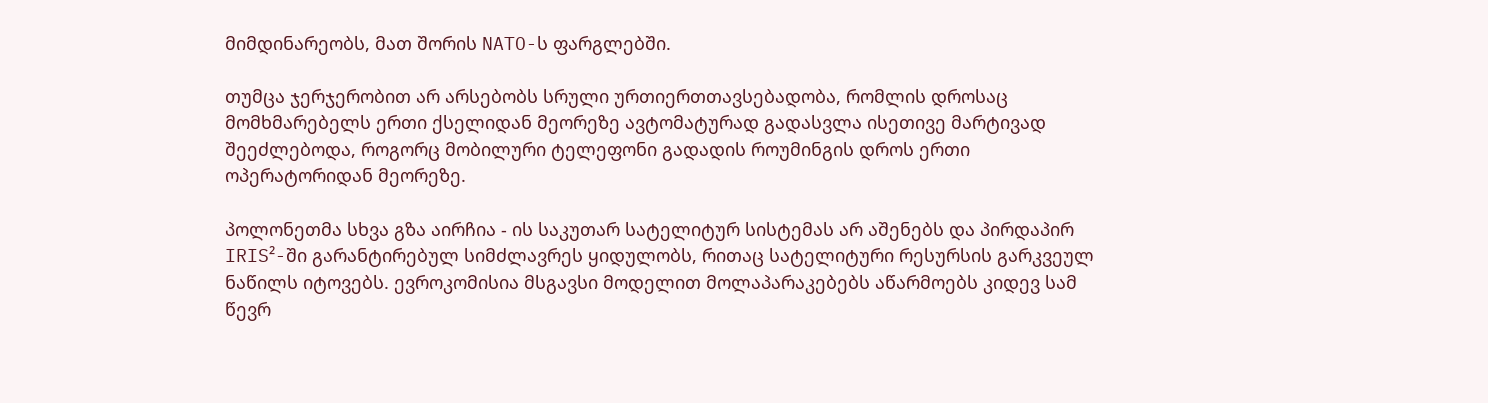მიმდინარეობს, მათ შორის NATO-ს ფარგლებში.

თუმცა ჯერჯერობით არ არსებობს სრული ურთიერთთავსებადობა, რომლის დროსაც მომხმარებელს ერთი ქსელიდან მეორეზე ავტომატურად გადასვლა ისეთივე მარტივად შეეძლებოდა, როგორც მობილური ტელეფონი გადადის როუმინგის დროს ერთი ოპერატორიდან მეორეზე.

პოლონეთმა სხვა გზა აირჩია - ის საკუთარ სატელიტურ სისტემას არ აშენებს და პირდაპირ IRIS²-ში გარანტირებულ სიმძლავრეს ყიდულობს, რითაც სატელიტური რესურსის გარკვეულ ნაწილს იტოვებს. ევროკომისია მსგავსი მოდელით მოლაპარაკებებს აწარმოებს კიდევ სამ წევრ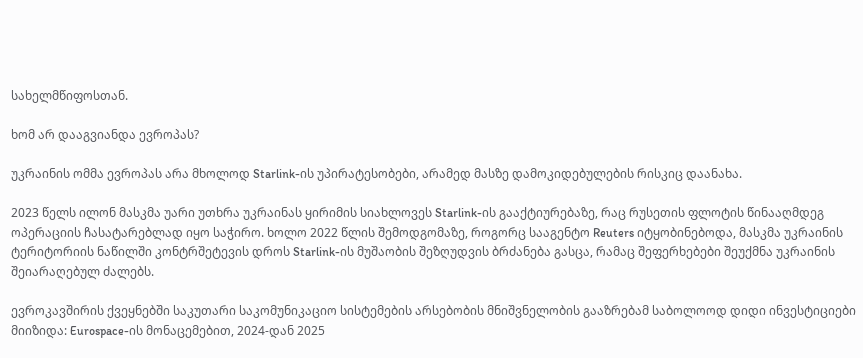სახელმწიფოსთან.

ხომ არ დააგვიანდა ევროპას?

უკრაინის ომმა ევროპას არა მხოლოდ Starlink-ის უპირატესობები, არამედ მასზე დამოკიდებულების რისკიც დაანახა.

2023 წელს ილონ მასკმა უარი უთხრა უკრაინას ყირიმის სიახლოვეს Starlink-ის გააქტიურებაზე, რაც რუსეთის ფლოტის წინააღმდეგ ოპერაციის ჩასატარებლად იყო საჭირო. ხოლო 2022 წლის შემოდგომაზე, როგორც სააგენტო Reuters იტყობინებოდა, მასკმა უკრაინის ტერიტორიის ნაწილში კონტრშეტევის დროს Starlink-ის მუშაობის შეზღუდვის ბრძანება გასცა, რამაც შეფერხებები შეუქმნა უკრაინის შეიარაღებულ ძალებს.

ევროკავშირის ქვეყნებში საკუთარი საკომუნიკაციო სისტემების არსებობის მნიშვნელობის გააზრებამ საბოლოოდ დიდი ინვესტიციები მიიზიდა: Eurospace-ის მონაცემებით, 2024-დან 2025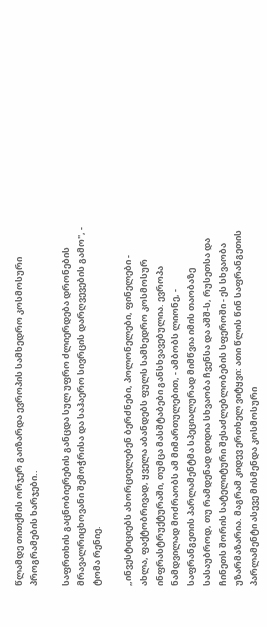წლამდე თითქმის ორჯერ გაიზარდა ევროპის სამხედრო კოსმოსური პროგრამების ხარჯები..

საფრთხის გაცნობიერების განცდა სულ უფრო ძლიერდება დრონების მრავალრიცხოვანი შემოჭრისა და საჰაერო სივრცის დარღვევების გამო", - ტომა რენიე.

„ინვესტიციებს ახორციელებენ ბერძნები, პოლონელები, ფინელები - ახლა, ფაქტობრივად, ყველა აბანდებს ფულს სამხედრო კოსმოსურ ინფრასტრუქტურაში, თუმცა მასშტაბები განსხვავებულია. ევროპა ნამდვილად მოძრაობს ამ მიმართულებით, - ამბობს ლიონე, - საფრანგეთის პარლამენტმა სპეციალურად მიმწვია იმის თაობაზე სასაუბროდ, თუ რამდენად დიდია სხვაობა ჩვენსა და აშშ-ს, რუსეთსა და ჩინეთს შორის სატელიტური შესაძლებლობების სფეროში - ეს სხვაობა უზარმაზარია. მაგრამ კიდევ ერთხელ ვიტყვი: ათი წლის წინ საფრანგეთის პარლამენტი ასევე მისმენდა კოსმოსური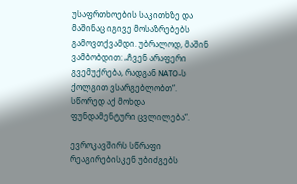უსაფრთხოების საკითხზე და მაშინაც იგივე მოსაზრებებს გამოვთქვამდი. უბრალოდ, მაშინ ვამბობდით: „ჩვენ არაფერი გვემუქრება, რადგან NATO-ს ქოლგით ვსარგებლობთ“. სწორედ აქ მოხდა ფუნდამენტური ცვლილება“.

ევროკავშირს სწრაფი რეაგირებისკენ უბიძგებს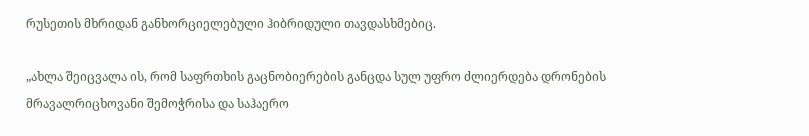რუსეთის მხრიდან განხორციელებული ჰიბრიდული თავდასხმებიც.

„ახლა შეიცვალა ის, რომ საფრთხის გაცნობიერების განცდა სულ უფრო ძლიერდება დრონების მრავალრიცხოვანი შემოჭრისა და საჰაერო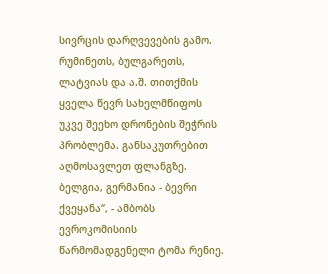სივრცის დარღვევების გამო. რუმინეთს, ბულგარეთს, ლატვიას და ა.შ. თითქმის ყველა წევრ სახელმწიფოს უკვე შეეხო დრონების შეჭრის პრობლემა. განსაკუთრებით აღმოსავლეთ ფლანგზე. ბელგია, გერმანია - ბევრი ქვეყანა“, - ამბობს ევროკომისიის წარმომადგენელი ტომა რენიე.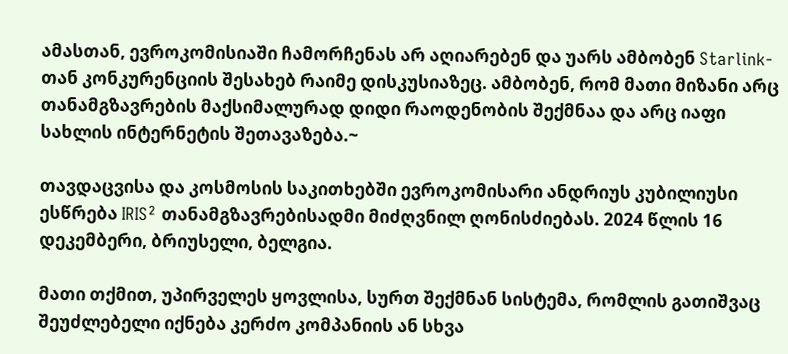ამასთან, ევროკომისიაში ჩამორჩენას არ აღიარებენ და უარს ამბობენ Starlink-თან კონკურენციის შესახებ რაიმე დისკუსიაზეც. ამბობენ, რომ მათი მიზანი არც თანამგზავრების მაქსიმალურად დიდი რაოდენობის შექმნაა და არც იაფი სახლის ინტერნეტის შეთავაზება.~

თავდაცვისა და კოსმოსის საკითხებში ევროკომისარი ანდრიუს კუბილიუსი ესწრება IRIS² თანამგზავრებისადმი მიძღვნილ ღონისძიებას. 2024 წლის 16 დეკემბერი, ბრიუსელი, ბელგია.

მათი თქმით, უპირველეს ყოვლისა, სურთ შექმნან სისტემა, რომლის გათიშვაც შეუძლებელი იქნება კერძო კომპანიის ან სხვა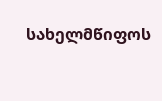სახელმწიფოს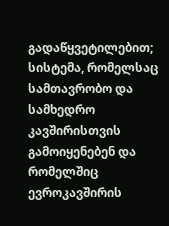გადაწყვეტილებით; სისტემა, რომელსაც სამთავრობო და სამხედრო კავშირისთვის გამოიყენებენ და რომელშიც ევროკავშირის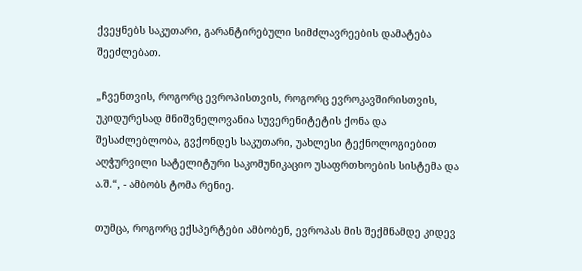ქვეყნებს საკუთარი, გარანტირებული სიმძლავრეების დამატება შეეძლებათ.

„ჩვენთვის, როგორც ევროპისთვის, როგორც ევროკავშირისთვის, უკიდურესად მნიშვნელოვანია სუვერენიტეტის ქონა და შესაძლებლობა, გვქონდეს საკუთარი, უახლესი ტექნოლოგიებით აღჭურვილი სატელიტური საკომუნიკაციო უსაფრთხოების სისტემა და ა.შ.“, - ამბობს ტომა რენიე.

თუმცა, როგორც ექსპერტები ამბობენ, ევროპას მის შექმნამდე კიდევ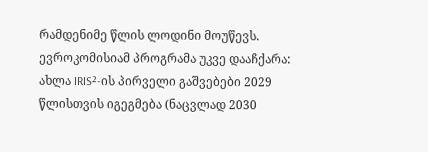რამდენიმე წლის ლოდინი მოუწევს. ევროკომისიამ პროგრამა უკვე დააჩქარა: ახლა IRIS²-ის პირველი გაშვებები 2029 წლისთვის იგეგმება (ნაცვლად 2030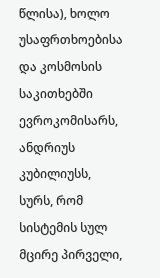წლისა), ხოლო უსაფრთხოებისა და კოსმოსის საკითხებში ევროკომისარს, ანდრიუს კუბილიუსს, სურს, რომ სისტემის სულ მცირე პირველი,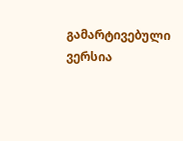გამარტივებული ვერსია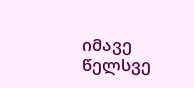იმავე წელსვე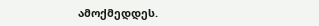ამოქმედდეს.